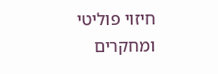חיזוי פוליטי ומחקרים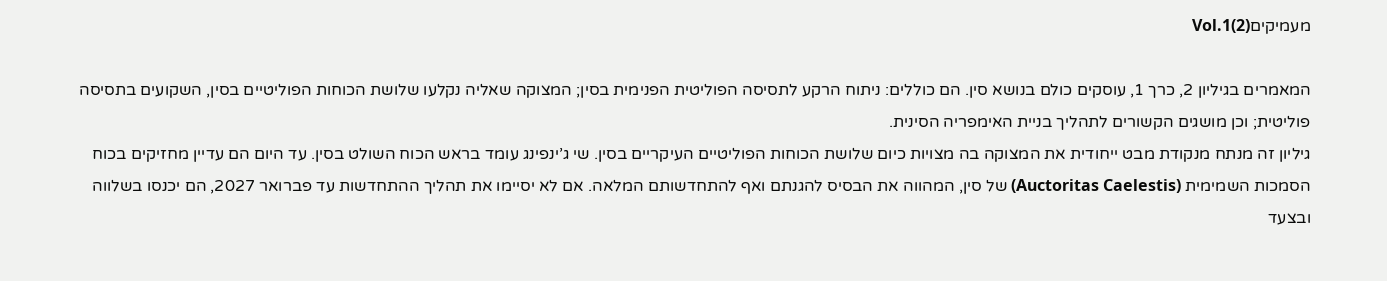מעמיקיםVol.1(2)

המאמרים בגיליון 2, כרך 1, עוסקים כולם בנושא סין. הם כוללים: ניתוח הרקע לתסיסה הפוליטית הפנימית בסין; המצוקה שאליה נקלעו שלושת הכוחות הפוליטיים בסין, השקועים בתסיסה פוליטית; וכן מושגים הקשורים לתהליך בניית האימפריה הסינית.
גיליון זה מנתח מנקודת מבט ייחודית את המצוקה בה מצויות כיום שלושת הכוחות הפוליטיים העיקריים בסין. שי ג’ינפינג עומד בראש הכוח השולט בסין. עד היום הם עדיין מחזיקים בכוח הסמכות השמימית (Auctoritas Caelestis) של סין, המהווה את הבסיס להגנתם ואף להתחדשותם המלאה. אם לא יסיימו את תהליך ההתחדשות עד פברואר 2027, הם יכנסו בשלווה ובצעד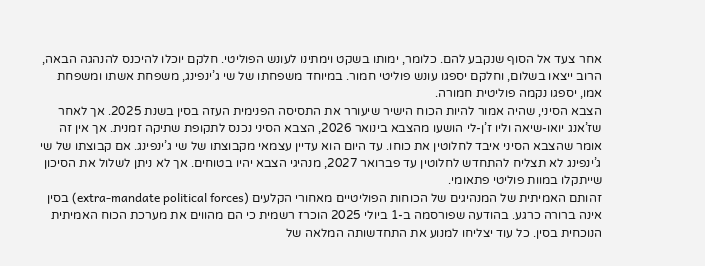אחר צעד אל הסוף שנקבע להם. כלומר, ימותו בשקט וימתינו לעונש הפוליטי. חלקם יוכלו להיכנס להנהגה הבאה, הרוב ייצאו בשלום, וחלקם יספגו עונש פוליטי חמור. במיוחד משפחתו של שי ג’ינפינג, משפחת אשתו ומשפחת אמו, יספגו נקמה פוליטית חמורה.
הצבא הסיני, שהיה אמור להיות הכוח הישיר שיעורר את התסיסה הפנימית העזה בסין בשנת 2025. אך לאחר שז’אנג יואו-שיאה וליו ז’ן-לי הושעו מהצבא בינואר 2026, הצבא הסיני נכנס לתקופת שתיקה זמנית. אך אין זה אומר שהצבא הסיני איבד לחלוטין את כוחו. עד היום הוא עדיין עצמאי מקבוצתו של שי ג’ינפינג. אם קבוצתו של שי ג’ינפינג לא תצליח להתחדש לחלוטין עד פברואר 2027, מנהיגי הצבא יהיו בטוחים. אך לא ניתן לשלול את הסיכון שייתקלו במוות פוליטי פתאומי.
זהותם האמיתית של המנהיגים של הכוחות הפוליטיים מאחורי הקלעים (extra-mandate political forces) בסין אינה ברורה כרגע. בהודעה שפורסמה ב-1 ביולי 2025 הוכרז רשמית כי הם מהווים את מערכת הכוח האמיתית הנוכחית בסין. כל עוד יצליחו למנוע את התחדשותה המלאה של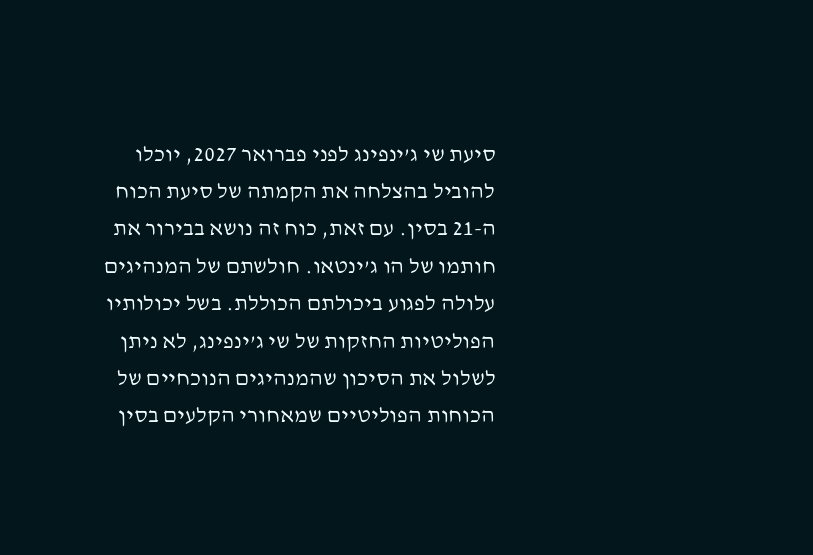סיעת שי ג’ינפינג לפני פברואר 2027, יוכלו להוביל בהצלחה את הקמתה של סיעת הכוח ה-21 בסין. עם זאת, כוח זה נושא בבירור את חותמו של הו ג’ינטאו. חולשתם של המנהיגים עלולה לפגוע ביכולתם הכוללת. בשל יכולותיו הפוליטיות החזקות של שי ג’ינפינג, לא ניתן לשלול את הסיכון שהמנהיגים הנוכחיים של הכוחות הפוליטיים שמאחורי הקלעים בסין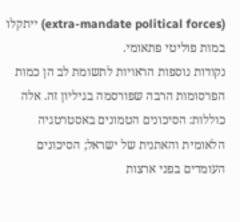(extra-mandate political forces) ייתקלו במות פוליטי פתאומי.
נקודות נוספות הראויות לתשומת לב הן כמות הפרסומות הרבה שפורסמה בגיליון זה. אלה כוללות: הסיכונים הטמונים באסטרטגיה הלאומית והאתנית של ישראל; הסיכונים העומדים בפני ארצות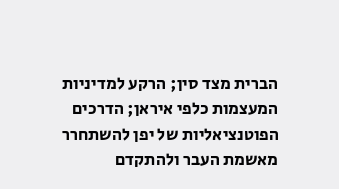הברית מצד סין; הרקע למדיניות המעצמות כלפי איראן; הדרכים הפוטנציאליות של יפן להשתחרר מאשמת העבר ולהתקדם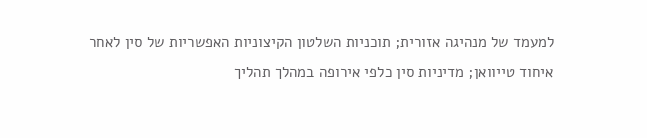למעמד של מנהיגה אזורית; תוכניות השלטון הקיצוניות האפשריות של סין לאחר איחוד טייוואן; מדיניות סין כלפי אירופה במהלך תהליך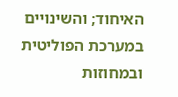האיחוד; והשינויים במערכת הפוליטית ובמחוזות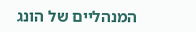המנהליים של הונג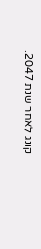קונג לאחר שנת 2047.